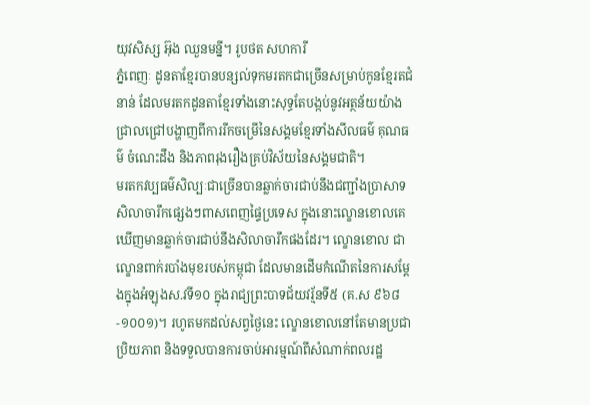យុវសិស្ស អ៊ុង ឈួនមន្នី។ រូបថត សហការី
ភ្នំពេញៈ ដូនតាខ្មែរបានបន្សល់ទុកមរតកជាច្រើនសម្រាប់កូនខ្មែរតជំនាន់ ដែលមរតកដូនតាខ្មែរទាំងនោះសុទ្ធតែបង្កប់នូវអត្ថន័យយ៉ាងជ្រាលជ្រៅបង្ហាញពីការរីកចម្រើនៃសង្គមខ្មែរទាំងសីលធម៌ គុណធម៌ ចំណេះដឹង និងភាពរុងរឿងគ្រប់វិស័យនៃសង្គមជាតិ។
មរតកវប្បធម៌សិល្បៈជាច្រើនបានឆ្លាក់ចារជាប់នឹងជញ្ជាំងប្រាសាទសិលាចារឹកផ្សេងៗពាសពេញផ្ទៃប្រទេស ក្នុងនោះល្ខោនខោលគេឃើញមានឆ្លាក់ចារជាប់នឹងសិលាចារឹកផងដែរ។ ល្ខោនខោល ជាល្ខោនពាក់របាំងមុខរបស់កម្ពុជា ដែលមានដើមកំណើតនៃការសម្តែងក្នុងអំឡុងស.វទី១០ ក្នុងរាជ្យព្រះបាទជ័យវរ្ម័នទី៥ (គ.ស ៩៦៨-១០០១)។ រហូតមកដល់សព្វថ្ងៃនេះ ល្ខោនខោលនៅតែមានប្រជាប្រិយភាព និងទទួលបានការចាប់អារម្មណ៍ពីសំណាក់ពលរដ្ឋ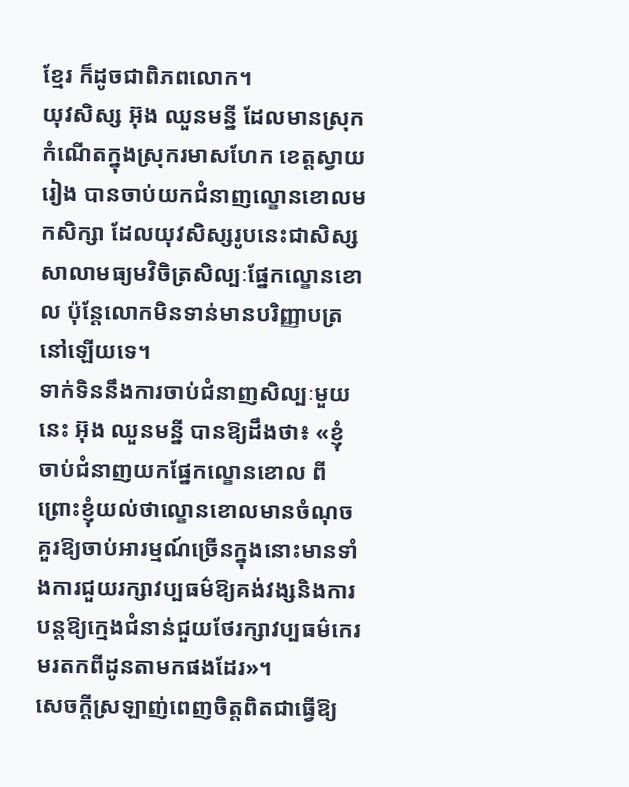ខ្មែរ ក៏ដូចជាពិភពលោក។
យុវសិស្ស អ៊ុង ឈួនមន្នី ដែលមានស្រុកកំណើតក្នុងស្រុករមាសហែក ខេត្តស្វាយរៀង បានចាប់យកជំនាញល្ខោនខោលមកសិក្សា ដែលយុវសិស្សរូបនេះជាសិស្សសាលាមធ្យមវិចិត្រសិល្បៈផ្នែកល្ខោនខោល ប៉ុន្តែលោកមិនទាន់មានបរិញ្ញាបត្រនៅឡើយទេ។
ទាក់ទិននឹងការចាប់ជំនាញសិល្បៈមួយនេះ អ៊ុង ឈួនមន្នី បានឱ្យដឹងថា៖ «ខ្ញុំចាប់ជំនាញយកផ្នែកល្ខោនខោល ពីព្រោះខ្ញុំយល់ថាល្ខោនខោលមានចំណុចគួរឱ្យចាប់អារម្មណ៍ច្រើនក្នុងនោះមានទាំងការជួយរក្សាវប្បធម៌ឱ្យគង់វង្សនិងការបន្តឱ្យក្មេងជំនាន់ជួយថែរក្សាវប្បធម៌កេរមរតកពីដូនតាមកផងដែរ»។
សេចក្ដីស្រឡាញ់ពេញចិត្តពិតជាធ្វើឱ្យ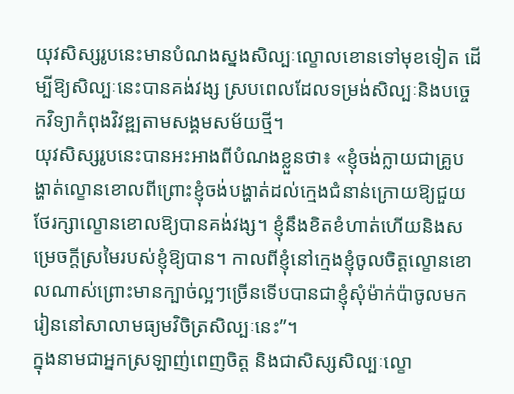យុវសិស្សរូបនេះមានបំណងស្នងសិល្បៈល្ខោលខោនទៅមុខទៀត ដើម្បីឱ្យសិល្បៈនេះបានគង់វង្ស ស្របពេលដែលទម្រង់សិល្បៈនិងបច្ចេកវិទ្យាកំពុងវិវឌ្ឍតាមសង្គមសម័យថ្មី។
យុវសិស្សរូបនេះបានអះអាងពីបំណងខ្លួនថា៖ «ខ្ញុំចង់ក្លាយជាគ្រូបង្ហាត់ល្ខោនខោលពីព្រោះខ្ញុំចង់បង្ហាត់ដល់ក្មេងជំនាន់ក្រោយឱ្យជួយថែរក្សាល្ខោនខោលឱ្យបានគង់វង្ស។ ខ្ញុំនឹងខិតខំហាត់ហើយនិងសម្រេចក្តីស្រមៃរបស់ខ្ញុំឱ្យបាន។ កាលពីខ្ញុំនៅក្មេងខ្ញុំចូលចិត្តល្ខោនខោលណាស់ព្រោះមានក្បាច់ល្អៗច្រើនទើបបានជាខ្ញុំសុំម៉ាក់ប៉ាចូលមករៀននៅសាលាមធ្យមវិចិត្រសិល្បៈនេះ”។
ក្នុងនាមជាអ្នកស្រឡាញ់ពេញចិត្ត និងជាសិស្សសិល្បៈល្ខោ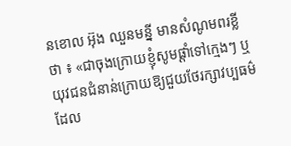នខោល អ៊ុង ឈួនមន្នី មានសំណូមពរខ្លីថា ៖ «ជាចុងក្រោយខ្ញុំសូមផ្ដាំទៅក្មេងៗ ឬយុវជនជំនាន់ក្រោយឱ្យជួយថែរក្សាវប្បធម៌ដែល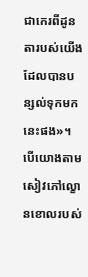ជាកេរពីដូនតារបស់យើងដែលបានបន្សល់ទុកមកនេះផង»។
បើយោងតាមសៀវភៅល្ខោនខោលរបស់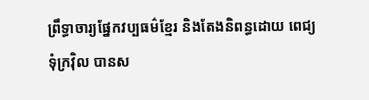ព្រឹទ្ធាចារ្យផ្នែកវប្បធម៌ខ្មែរ និងតែងនិពន្ធដោយ ពេជ្យ ទុំក្រវ៉ិល បានស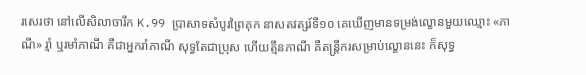រសេរថា នៅលើសិលាចារឹក K.99 ប្រាសាទសំបូរព្រៃគុក នាសតវត្សរ៍ទី១០ គេឃើញមានទម្រង់ល្ខោនមួយឈ្មោះ «ភាណី» រ្មាំ ឬរមាំភាណី គឺជាអ្នករាំភាណី សុទ្ធតែជាប្រុស ហើយត្មឹនភាណី គឺតន្ត្រីករសម្រាប់ល្ខោននេះ ក៏សុទ្ធ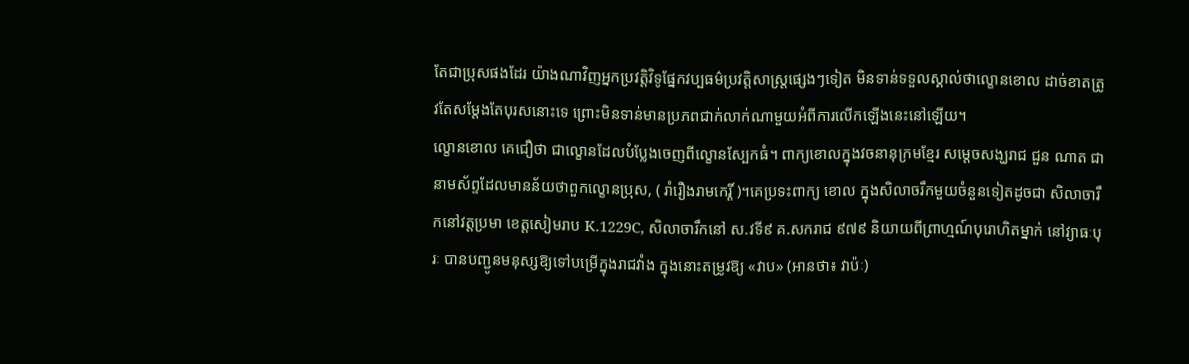តែជាប្រុសផងដែរ យ៉ាងណាវិញអ្នកប្រវត្តិវិទូផ្នែកវប្បធម៌ប្រវត្តិសាស្ត្រផ្សេងៗទៀត មិនទាន់ទទួលស្គាល់ថាល្ខោនខោល ដាច់ខាតត្រូវតែសម្ដែងតែបុរសនោះទេ ព្រោះមិនទាន់មានប្រភពជាក់លាក់ណាមួយអំពីការលើកឡើងនេះនៅឡើយ។
ល្ខោនខោល គេជឿថា ជាល្ខោនដែលបំប្លែងចេញពីល្ខោនស្បែកធំ។ ពាក្យខោលក្នុងវចនានុក្រមខ្មែរ សម្ដេចសង្ឃរាជ ជួន ណាត ជានាមស័ព្ទដែលមានន័យថាពួកល្ខោនប្រុស, ( រាំរឿងរាមកេរ្តិ៍ )។គេប្រទះពាក្យ ខោល ក្នុងសិលាចរឹកមួយចំនួនទៀតដូចជា សិលាចារឹកនៅវត្តប្រមា ខេត្តសៀមរាប K.1229C, សិលាចារឹកនៅ ស.វទី៩ គ.សករាជ ៩៧៩ និយាយពីព្រាហ្មណ៍បុរោហិតម្នាក់ នៅវ្យាធៈបុរៈ បានបញ្ជូនមនុស្សឱ្យទៅបម្រើក្នុងរាជវាំង ក្នុងនោះតម្រូវឱ្យ «វាប» (អានថា៖ វាប៉ៈ)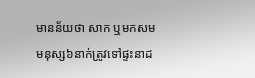មានន័យថា សាក ឬមកសម មនុស្ស៦នាក់ត្រូវទៅផ្ទះនាដ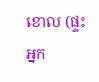ខោល (ផ្ទះអ្នក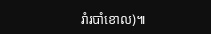រាំរបាំខោល)៕